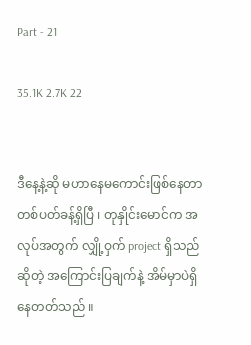Part - 21

35.1K 2.7K 22


ဒီနေ့နဲ့ဆို မဟာနေမကောင်းဖြစ်နေတာ တစ်ပတ်ခန့်ရှိပြီ ၊ တုနှိုင်းမောင်က အလုပ်အတွက် လျှို့ဝှက် project ရှိသည်ဆိုတဲ့ အကြောင်းပြချက်နဲ့ အိမ်မှာပဲရှိနေတတ်သည် ။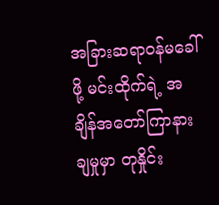အခြားဆရာဝန်မခေါ်ဖို့ မင်းထိုက်ရဲ့ အချိန်အတော်ကြာနားချမှုမှာ တုနှိုင်း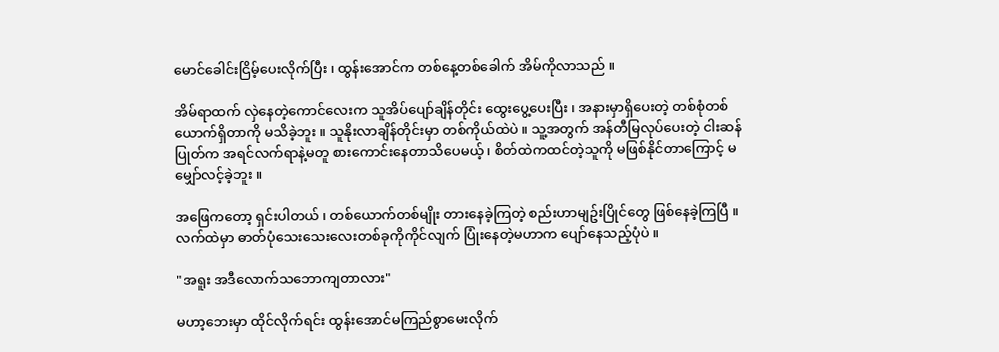မောင်ခေါင်းငြိမ့်ပေးလိုက်ပြီး ၊ ထွန်းအောင်က တစ်နေ့တစ်ခေါက် အိမ်ကိုလာသည် ။

အိမ်ရာထက် လှဲနေတဲ့ကောင်လေးက သူအိပ်ပျော်ချိန်တိုင်း ထွေးပွေ့ပေးပြီး ၊ အနားမှာရှိပေးတဲ့ တစ်စုံတစ်ယောက်ရှိတာကို မသိခဲ့ဘူး ။ သူနိုးလာချိန်တိုင်းမှာ တစ်ကိုယ်ထဲပဲ ။ သူ့အတွက် အန်တီမြလုပ်ပေးတဲ့ ငါးဆန်ပြုတ်က အရင်လက်ရာနဲ့မတူ စားကောင်းနေတာသိပေမယ့် ၊ စိတ်ထဲကထင်တဲ့သူကို မဖြစ်နိုင်တာကြောင့် မမျှော်လင့်ခဲ့ဘူး ။

အဖြေကတော့ ရှင်းပါတယ် ၊ တစ်ယောက်တစ်မျိုး တားနေခဲ့ကြတဲ့ စည်းဟာမျဥ်းပြိုင်တွေ ဖြစ်နေခဲ့ကြပြီ ။ လက်ထဲမှာ ဓာတ်ပုံသေးသေးလေးတစ်ခုကိုကိုင်လျက် ပြုံးနေတဲ့မဟာက ပျော်နေသည့်ပုံပဲ ။

"အရူး အဒီလောက်သဘောကျတာလား"

မဟာ့ဘေးမှာ ထိုင်လိုက်ရင်း ထွန်းအောင်မကြည်စွာမေးလိုက်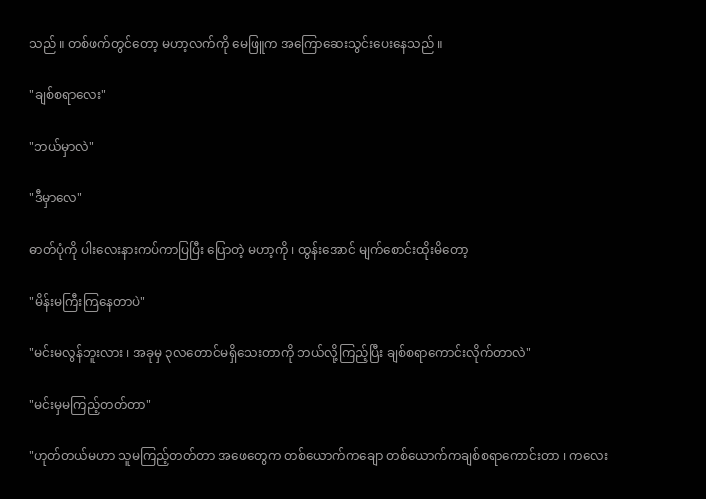သည် ။ တစ်ဖက်တွင်တော့ မဟာ့လက်ကို မေဖြူက အကြောဆေးသွင်းပေးနေသည် ။

"ချစ်စရာလေး"

"ဘယ်မှာလဲ"

"ဒီမှာလေ"

ဓာတ်ပုံကို ပါးလေးနားကပ်ကာပြပြီး ပြောတဲ့ မဟာ့ကို ၊ ထွန်းအောင် မျက်စောင်းထိုးမိတော့

"မိန်းမကြီးကြနေတာပဲ"

"မင်းမလွန်ဘူးလား ၊ အခုမှ ၃လတောင်မရှိသေးတာကို ဘယ်လို့ကြည့်ပြီး ချစ်စရာကောင်းလိုက်တာလဲ"

"မင်းမှမကြည့်တတ်တာ"

"ဟုတ်တယ်မဟာ သူမကြည့်တတ်တာ အဖေတွေက တစ်ယောက်ကချော တစ်ယောက်ကချစ်စရာကောင်းတာ ၊ ကလေး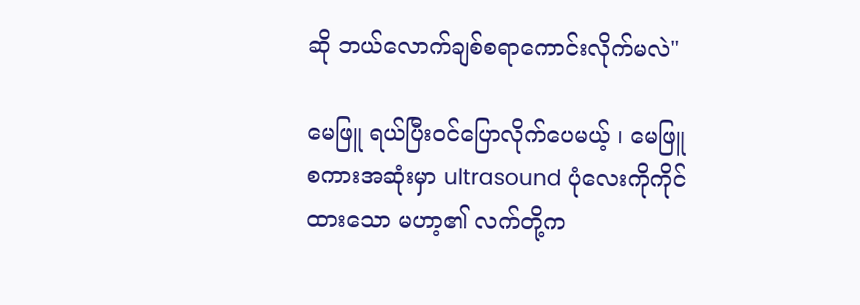ဆို ဘယ်လောက်ချစ်စရာကောင်းလိုက်မလဲ"

မေဖြူ ရယ်ပြီးဝင်ပြောလိုက်ပေမယ့် ၊ မေဖြူစကားအဆုံးမှာ ultrasound ပုံလေးကိုကိုင်ထားသော မဟာ့၏ လက်တို့က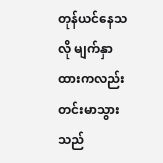တုန်ယင်နေသလို မျက်နှာထားကလည်း တင်းမာသွားသည်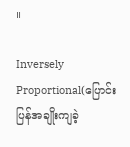။

Inversely Proportional(ပြောင်းပြန်အချိုးကျခဲ့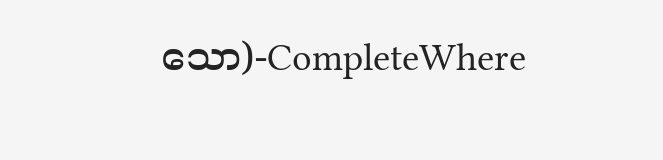သော)-CompleteWhere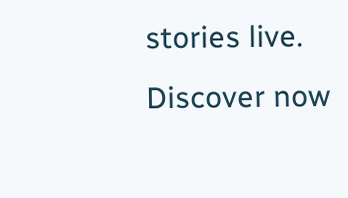stories live. Discover now